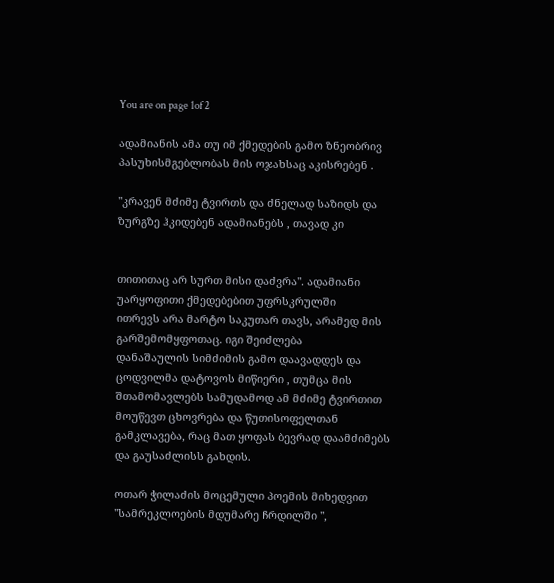You are on page 1of 2

ადამიანის ამა თუ იმ ქმედების გამო ზნეობრივ პასუხისმგებლობას მის ოჯახსაც აკისრებენ .

"კრავენ მძიმე ტვირთს და ძნელად საზიდს და ზურგზე ჰკიდებენ ადამიანებს , თავად კი


თითითაც არ სურთ მისი დაძვრა". ადამიანი უარყოფითი ქმედებებით უფრსკრულში
ითრევს არა მარტო საკუთარ თავს, არამედ მის გარშემომყფოთაც. იგი შეიძლება
დანაშაულის სიმძიმის გამო დაავადდეს და ცოდვილმა დატოვოს მიწიერი , თუმცა მის
შთამომავლებს სამუდამოდ ამ მძიმე ტვირთით მოუწევთ ცხოვრება და წუთისოფელთან
გამკლავება, რაც მათ ყოფას ბევრად დაამძიმებს და გაუსაძლისს გახდის.

ოთარ ჭილაძის მოცემული პოემის მიხედვით "სამრეკლოების მდუმარე ჩრდილში ",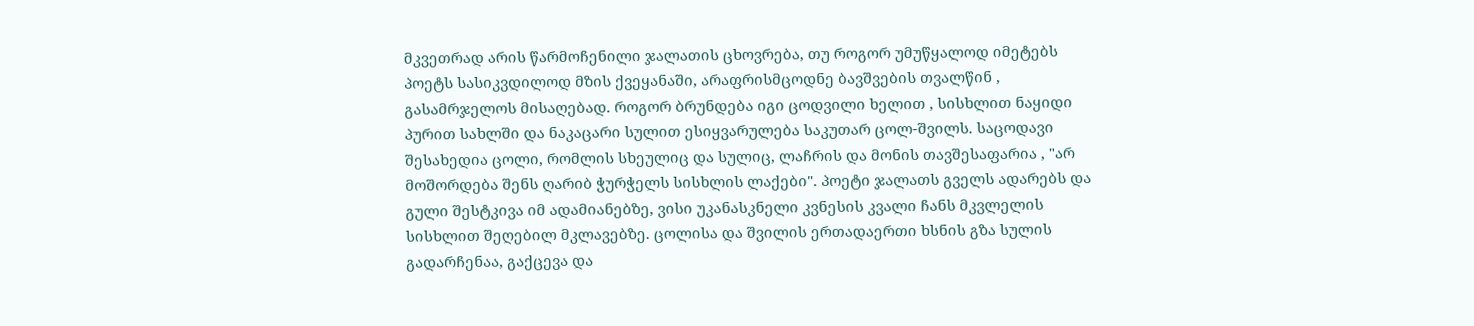მკვეთრად არის წარმოჩენილი ჯალათის ცხოვრება, თუ როგორ უმუწყალოდ იმეტებს
პოეტს სასიკვდილოდ მზის ქვეყანაში, არაფრისმცოდნე ბავშვების თვალწინ ,
გასამრჯელოს მისაღებად. როგორ ბრუნდება იგი ცოდვილი ხელით , სისხლით ნაყიდი
პურით სახლში და ნაკაცარი სულით ესიყვარულება საკუთარ ცოლ-შვილს. საცოდავი
შესახედია ცოლი, რომლის სხეულიც და სულიც, ლაჩრის და მონის თავშესაფარია , "არ
მოშორდება შენს ღარიბ ჭურჭელს სისხლის ლაქები". პოეტი ჯალათს გველს ადარებს და
გული შესტკივა იმ ადამიანებზე, ვისი უკანასკნელი კვნესის კვალი ჩანს მკვლელის
სისხლით შეღებილ მკლავებზე. ცოლისა და შვილის ერთადაერთი ხსნის გზა სულის
გადარჩენაა, გაქცევა და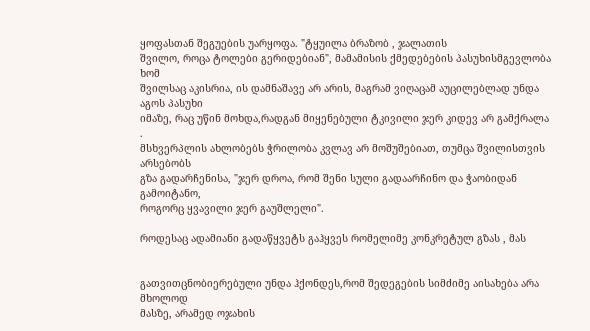ყოფასთან შეგუების უარყოფა. "ტყუილა ბრაზობ , ჯალათის
შვილო, როცა ტოლები გერიდებიან", მამამისის ქმედებების პასუხისმგევლობა ხომ
შვილსაც აკისრია, ის დამნაშავე არ არის, მაგრამ ვიღაცამ აუცილებლად უნდა აგოს პასუხი
იმაზე, რაც უწინ მოხდა,რადგან მიყენებული ტკივილი ჯერ კიდევ არ გამქრალა .
მსხვერპლის ახლობებს ჭრილობა კვლავ არ მოშუშებიათ, თუმცა შვილისთვის არსებობს
გზა გადარჩენისა, "ჯერ დროა, რომ შენი სული გადაარჩინო და ჭაობიდან გამოიტანო,
როგორც ყვავილი ჯერ გაუშლელი".

როდესაც ადამიანი გადაწყვეტს გაჰყვეს რომელიმე კონკრეტულ გზას , მას


გათვითცნობიერებული უნდა ჰქონდეს,რომ შედეგების სიმძიმე აისახება არა მხოლოდ
მასზე, არამედ ოჯახის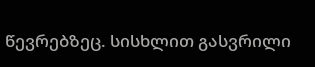წევრებზეც. სისხლით გასვრილი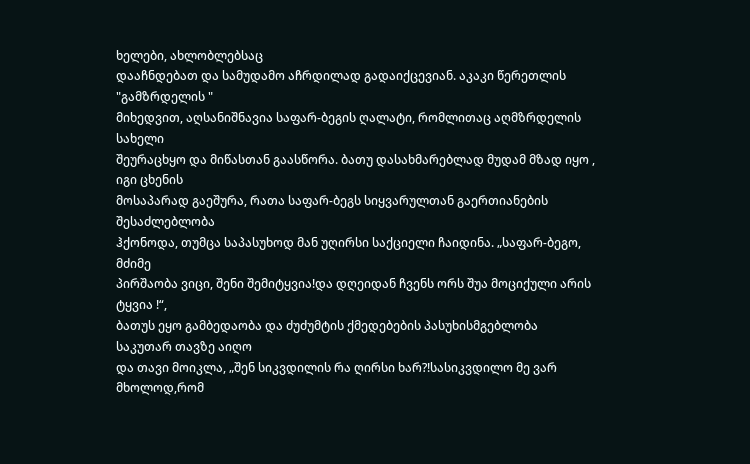ხელები, ახლობლებსაც
დააჩნდებათ და სამუდამო აჩრდილად გადაიქცევიან. აკაკი წერეთლის "გამზრდელის "
მიხედვით, აღსანიშნავია საფარ-ბეგის ღალატი, რომლითაც აღმზრდელის სახელი
შეურაცხყო და მიწასთან გაასწორა. ბათუ დასახმარებლად მუდამ მზად იყო , იგი ცხენის
მოსაპარად გაეშურა, რათა საფარ-ბეგს სიყვარულთან გაერთიანების შესაძლებლობა
ჰქონოდა, თუმცა საპასუხოდ მან უღირსი საქციელი ჩაიდინა. „საფარ-ბეგო, მძიმე
პირშაობა ვიცი, შენი შემიტყვია!და დღეიდან ჩვენს ორს შუა მოციქული არის ტყვია !“,
ბათუს ეყო გამბედაობა და ძუძუმტის ქმედებების პასუხისმგებლობა საკუთარ თავზე აიღო
და თავი მოიკლა, „შენ სიკვდილის რა ღირსი ხარ?!სასიკვდილო მე ვარ მხოლოდ,რომ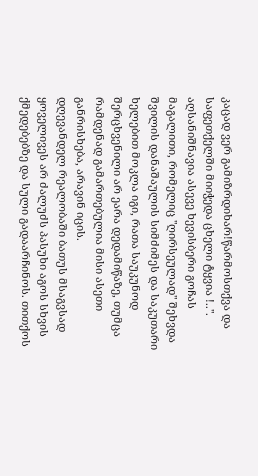კაცად ვერ გამიზრდიხარ!წარმოსთქვა და საფეთქელში მიიჭედა ცხელი ტყვია !..".
აღსანიშნავია ასევე ხევისბერი გოჩას მაგალითი, რომელიც "ღირსეულად" შეხვდა
შვილის დანაშაულის სიმძიმეს და საკუთარი ხელებით მოკლა იგი, რათა საუკუნოდ
შერცხვენილი არ ეარა დედამიწაზე, თუმცა რამდენად გამართებულია მისი ასეთი
განრისხება, არავინ იცის.
დღევანდელ რეალობაში ბათუს მსაგვსად ყოველივეს არ ძალუძს პასუხი აგოს სხვის
ქმედებებზე და სული გადაარჩინოს. თითქოს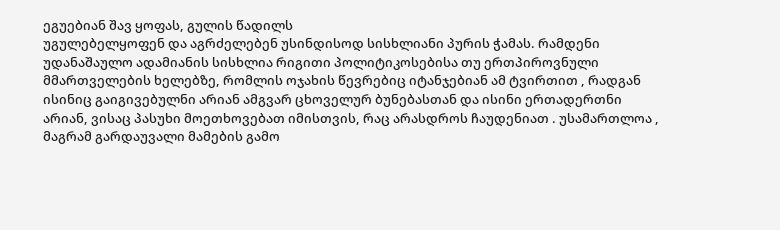ეგუებიან შავ ყოფას, გულის წადილს
უგულებელყოფენ და აგრძელებენ უსინდისოდ სისხლიანი პურის ჭამას. რამდენი
უდანაშაულო ადამიანის სისხლია რიგითი პოლიტიკოსებისა თუ ერთპიროვნული
მმართველების ხელებზე, რომლის ოჯახის წევრებიც იტანჯებიან ამ ტვირთით , რადგან
ისინიც გაიგივებულნი არიან ამგვარ ცხოველურ ბუნებასთან და ისინი ერთადერთნი
არიან, ვისაც პასუხი მოეთხოვებათ იმისთვის, რაც არასდროს ჩაუდენიათ . უსამართლოა ,
მაგრამ გარდაუვალი მამების გამო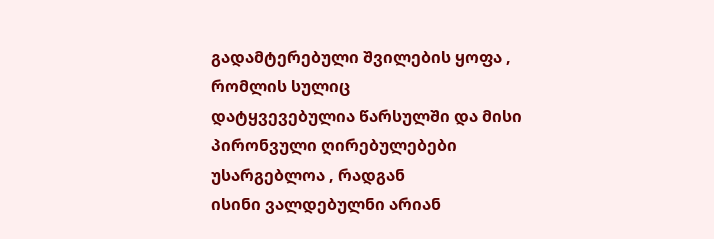გადამტერებული შვილების ყოფა , რომლის სულიც
დატყვევებულია წარსულში და მისი პირონვული ღირებულებები უსარგებლოა , რადგან
ისინი ვალდებულნი არიან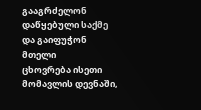გააგრძელონ დაწყებული საქმე და გაიფუჭონ მთელი
ცხოვრება ისეთი მომავლის დევნაში,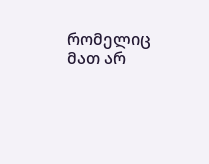რომელიც მათ არ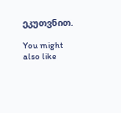ეკუთვნით.

You might also like